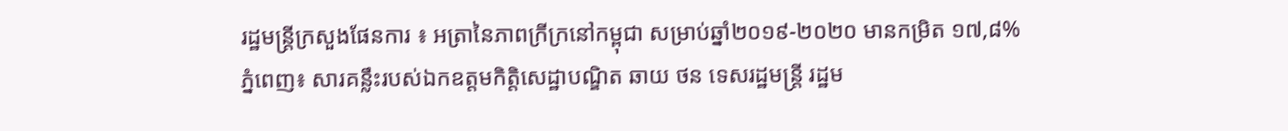រដ្ឋមន្ត្រីក្រសួងផែនការ ៖ អត្រានៃភាពក្រីក្រនៅកម្ពុជា សម្រាប់ឆ្នាំ២០១៩-២០២០ មានកម្រិត ១៧,៨%
ភ្នំពេញ៖ សារគន្លឹះរបស់ឯកឧត្តមកិត្តិសេដ្ឋាបណ្ឌិត ឆាយ ថន ទេសរដ្ឋមន្ត្រី រដ្ឋម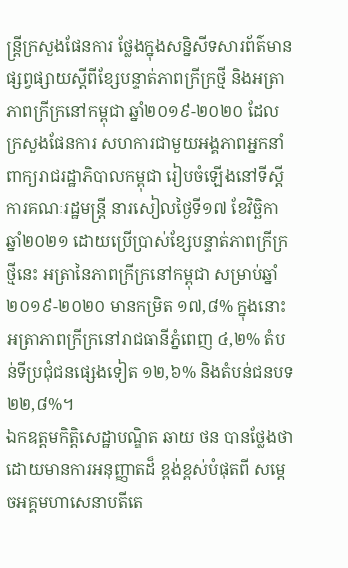ន្ត្រីក្រសួងផែនការ ថ្លែងក្នុងសន្និសីទសារព័ត៌មានផ្សព្វផ្សាយស្តីពីខ្សែបន្ទាត់ភាពក្រីក្រថ្មី និងអត្រាភាពក្រីក្រនៅកម្ពុជា ឆ្នាំ២០១៩-២០២០ ដែលក្រសួងផែនការ សហការជាមួយអង្គភាពអ្នកនាំពាក្យរាជរដ្ឋាភិបាលកម្ពុជា រៀបចំឡើងនៅទីស្តីការគណៈរដ្ឋមន្ត្រី នារសៀលថ្ងៃទី១៧ ខែវិច្ឆិកា ឆ្នាំ២០២១ ដោយប្រើប្រាស់ខ្សែបន្ទាត់ភាពក្រីក្រថ្មីនេះ អត្រានៃភាពក្រីក្រនៅកម្ពុជា សម្រាប់ឆ្នាំ២០១៩-២០២០ មានកម្រិត ១៧,៨% ក្នុងនោះ អត្រាភាពក្រីក្រនៅរាជធានីភ្នំពេញ ៤,២% តំបន់ទីប្រជុំជនផ្សេងទៀត ១២,៦% និងតំបន់ជនបទ ២២,៨%។
ឯកឧត្តមកិត្តិសេដ្ឋាបណ្ឌិត ឆាយ ថន បានថ្លែងថា ដោយមានការអនុញ្ញាតដ៏ ខ្ពង់ខ្ពស់បំផុតពី សម្តេចអគ្គមហាសេនាបតីតេ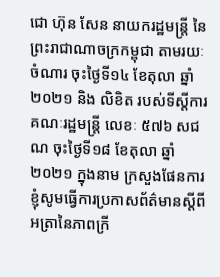ជោ ហ៊ុន សែន នាយករដ្ឋមន្ត្រី នៃ ព្រះរាជាណាចក្រកម្ពុជា តាមរយៈចំណារ ចុះថ្ងៃទី១៤ ខែតុលា ឆ្នាំ២០២១ និង លិខិត របស់ទីស្តីការគណៈរដ្ឋមន្ត្រី លេខៈ ៥៧៦ សជណ ចុះថ្ងៃទី១៨ ខែតុលា ឆ្នាំ២០២១ ក្នុងនាម ក្រសួងផែនការ ខ្ញុំសូមធ្វើការប្រកាសព័ត៌មានស្ដីពីអត្រានៃភាពក្រី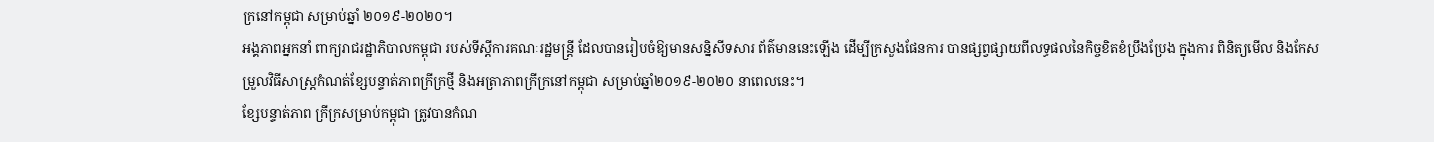ក្រនៅកម្ពុជា សម្រាប់ឆ្នាំ ២០១៩-២០២០។
អង្គភាពអ្នកនាំ ពាក្យរាជរដ្ឋាភិបាលកម្ពុជា របស់ទីស្តីការគណៈរដ្ឋមន្ត្រី ដែលបានរៀបចំឱ្យមានសន្និសីទសារ ព័ត៌មាននេះឡើង ដើម្បីក្រសួងផែនការ បានផ្សព្វផ្សាយពីលទ្ធផលនៃកិច្ចខិតខំប្រឹងប្រែង ក្នុងការ ពិនិត្យមើល និងកែសម្រួលវិធីសាស្ត្រកំណត់ខ្សែបន្ទាត់ភាពក្រីក្រថ្មី និងអត្រាភាពក្រីក្រនៅកម្ពុជា សម្រាប់ឆ្នាំ២០១៩-២០២០ នាពេលនេះ។
ខ្សែបន្ទាត់ភាព ក្រីក្រសម្រាប់កម្ពុជា ត្រូវបានកំណ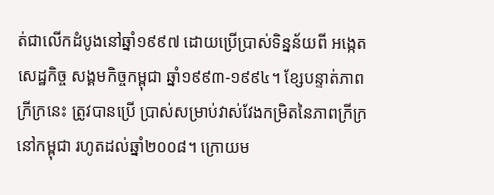ត់ជាលើកដំបូងនៅឆ្នាំ១៩៩៧ ដោយប្រើប្រាស់ទិន្នន័យពី អង្កេតសេដ្ឋកិច្ច សង្គមកិច្ចកម្ពុជា ឆ្នាំ១៩៩៣-១៩៩៤។ ខ្សែបន្ទាត់ភាពក្រីក្រនេះ ត្រូវបានប្រើ ប្រាស់សម្រាប់វាស់វែងកម្រិតនៃភាពក្រីក្រនៅកម្ពុជា រហូតដល់ឆ្នាំ២០០៨។ ក្រោយម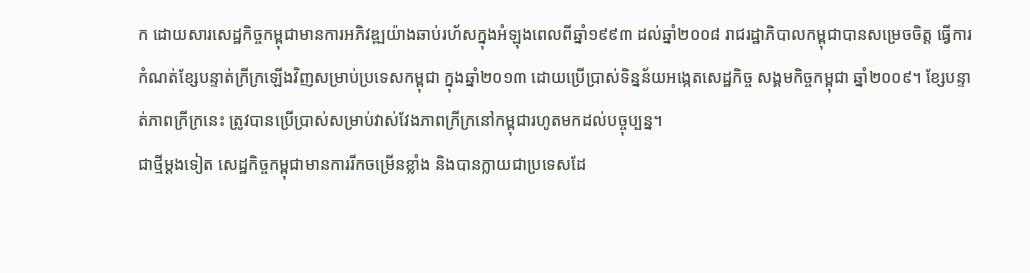ក ដោយសារសេដ្ឋកិច្ចកម្ពុជាមានការអភិវឌ្ឍយ៉ាងឆាប់រហ័សក្នុងអំឡុងពេលពីឆ្នាំ១៩៩៣ ដល់ឆ្នាំ២០០៨ រាជរដ្ឋាភិបាលកម្ពុជាបានសម្រេចចិត្ត ធ្វើការកំណត់ខ្សែបន្ទាត់ក្រីក្រឡើងវិញសម្រាប់ប្រទេសកម្ពុជា ក្នុងឆ្នាំ២០១៣ ដោយប្រើប្រាស់ទិន្នន័យអង្កេតសេដ្ឋកិច្ច សង្គមកិច្ចកម្ពុជា ឆ្នាំ២០០៩។ ខ្សែបន្ទាត់ភាពក្រីក្រនេះ ត្រូវបានប្រើប្រាស់សម្រាប់វាស់វែងភាពក្រីក្រនៅកម្ពុជារហូតមកដល់បច្ចុប្បន្ន។
ជាថ្មីម្តងទៀត សេដ្ឋកិច្ចកម្ពុជាមានការរីកចម្រើនខ្លាំង និងបានក្លាយជាប្រទេសដែ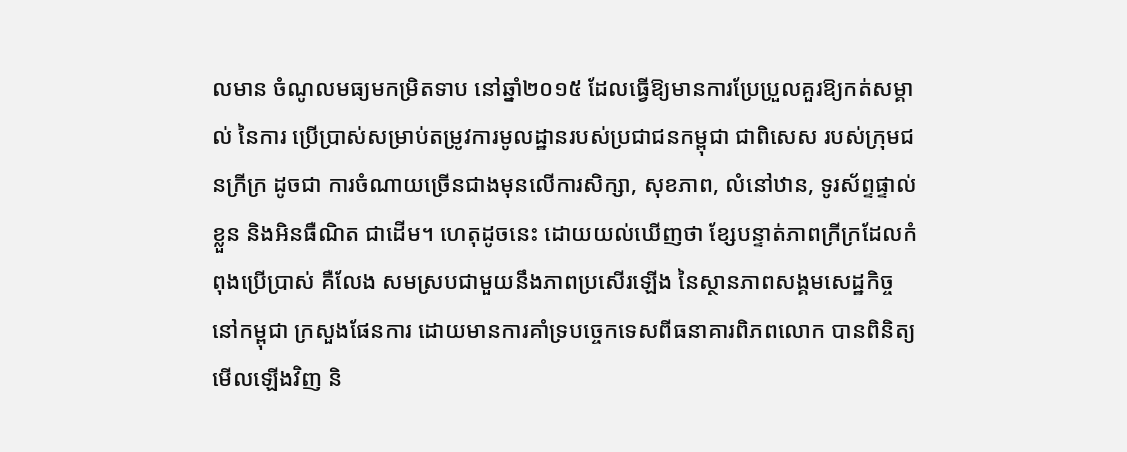លមាន ចំណូលមធ្យមកម្រិតទាប នៅឆ្នាំ២០១៥ ដែលធ្វើឱ្យមានការប្រែប្រួលគួរឱ្យកត់សម្គាល់ នៃការ ប្រើប្រាស់សម្រាប់តម្រូវការមូលដ្ឋានរបស់ប្រជាជនកម្ពុជា ជាពិសេស របស់ក្រុមជនក្រីក្រ ដូចជា ការចំណាយច្រើនជាងមុនលើការសិក្សា, សុខភាព, លំនៅឋាន, ទូរស័ព្ទផ្ទាល់ខ្លួន និងអិនធឺណិត ជាដើម។ ហេតុដូចនេះ ដោយយល់ឃើញថា ខ្សែបន្ទាត់ភាពក្រីក្រដែលកំពុងប្រើប្រាស់ គឺលែង សមស្របជាមួយនឹងភាពប្រសើរឡើង នៃស្ថានភាពសង្គមសេដ្ឋកិច្ចនៅកម្ពុជា ក្រសួងផែនការ ដោយមានការគាំទ្របច្ចេកទេសពីធនាគារពិភពលោក បានពិនិត្យមើលឡើងវិញ និ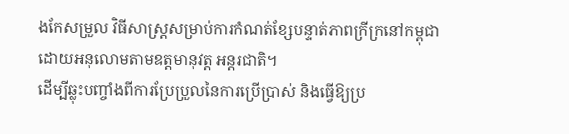ងកែសម្រួល វិធីសាស្ត្រសម្រាប់ការកំណត់ខ្សែបន្ទាត់ភាពក្រីក្រនៅកម្ពុជា ដោយអនុលោមតាមឧត្តមានុវត្ត អន្តរជាតិ។
ដើម្បីឆ្លុះបញ្ចាំងពីការប្រែប្រួលនៃការប្រើប្រាស់ និងធ្វើឱ្យប្រ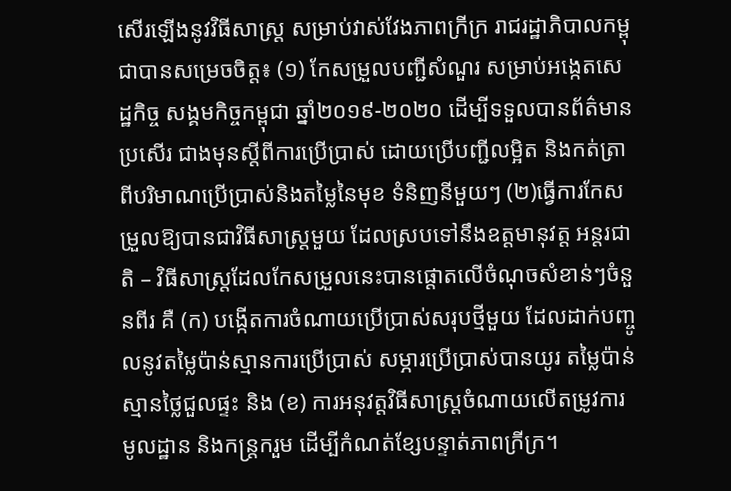សើរឡើងនូវវិធីសាស្ត្រ សម្រាប់វាស់វែងភាពក្រីក្រ រាជរដ្ឋាភិបាលកម្ពុជាបានសម្រេចចិត្ត៖ (១) កែសម្រួលបញ្ជីសំណួរ សម្រាប់អង្កេតសេដ្ឋកិច្ច សង្គមកិច្ចកម្ពុជា ឆ្នាំ២០១៩-២០២០ ដើម្បីទទួលបានព័ត៌មានប្រសើរ ជាងមុនស្តីពីការប្រើប្រាស់ ដោយប្រើបញ្ជីលម្អិត និងកត់ត្រាពីបរិមាណប្រើប្រាស់និងតម្លៃនៃមុខ ទំនិញនីមួយៗ (២)ធ្វើការកែសម្រួលឱ្យបានជាវិធីសាស្រ្តមួយ ដែលស្របទៅនឹងឧត្តមានុវត្ត អន្តរជាតិ – វិធីសាស្ត្រដែលកែសម្រួលនេះបានផ្តោតលើចំណុចសំខាន់ៗចំនួនពីរ គឺ (ក) បង្កើតការចំណាយប្រើប្រាស់សរុបថ្មីមួយ ដែលដាក់បញ្ចូលនូវតម្លៃប៉ាន់ស្មានការប្រើប្រាស់ សម្ភារប្រើប្រាស់បានយូរ តម្លៃប៉ាន់ស្មានថ្លៃជួលផ្ទះ និង (ខ) ការអនុវត្តវិធីសាស្ត្រចំណាយលើតម្រូវការមូលដ្ឋាន និងកន្ត្រករួម ដើម្បីកំណត់ខ្សែបន្ទាត់ភាពក្រីក្រ។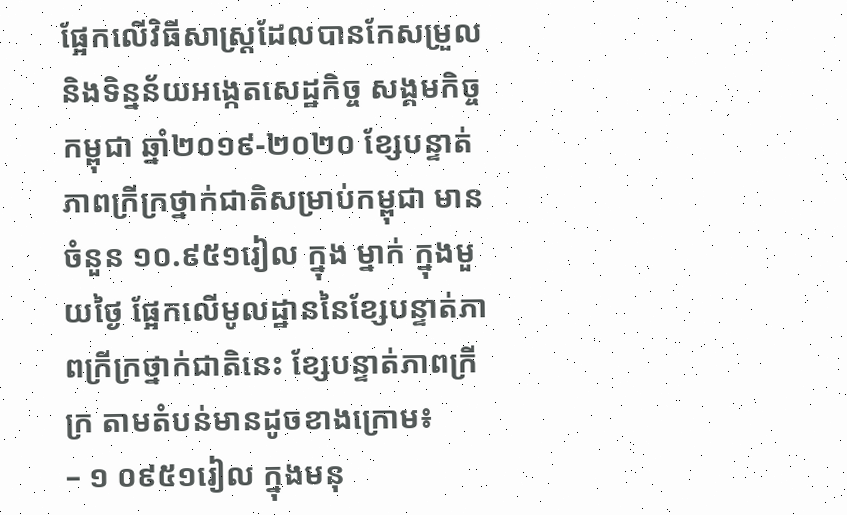ផ្អែកលើវិធីសាស្ត្រដែលបានកែសម្រួល និងទិន្នន័យអង្កេតសេដ្ឋកិច្ច សង្គមកិច្ចកម្ពុជា ឆ្នាំ២០១៩-២០២០ ខ្សែបន្ទាត់ភាពក្រីក្រថ្នាក់ជាតិសម្រាប់កម្ពុជា មានចំនួន ១០.៩៥១រៀល ក្នុង ម្នាក់ ក្នុងមួយថ្ងៃ ផ្អែកលើមូលដ្ឋាននៃខ្សែបន្ទាត់ភាពក្រីក្រថ្នាក់ជាតិនេះ ខ្សែបន្ទាត់ភាពក្រីក្រ តាមតំបន់មានដូចខាងក្រោម៖
– ១ ០៩៥១រៀល ក្នុងមនុ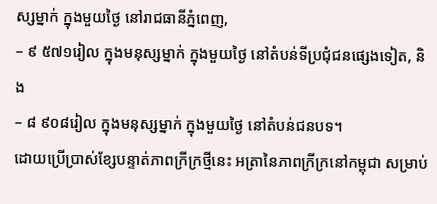ស្សម្នាក់ ក្នុងមួយថ្ងៃ នៅរាជធានីភ្នំពេញ,
– ៩ ៥៧១រៀល ក្នុងមនុស្សម្នាក់ ក្នុងមួយថ្ងៃ នៅតំបន់ទីប្រជុំជនផ្សេងទៀត, និង
– ៨ ៩០៨រៀល ក្នុងមនុស្សម្នាក់ ក្នុងមួយថ្ងៃ នៅតំបន់ជនបទ។
ដោយប្រើប្រាស់ខ្សែបន្ទាត់ភាពក្រីក្រថ្មីនេះ អត្រានៃភាពក្រីក្រនៅកម្ពុជា សម្រាប់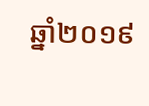ឆ្នាំ២០១៩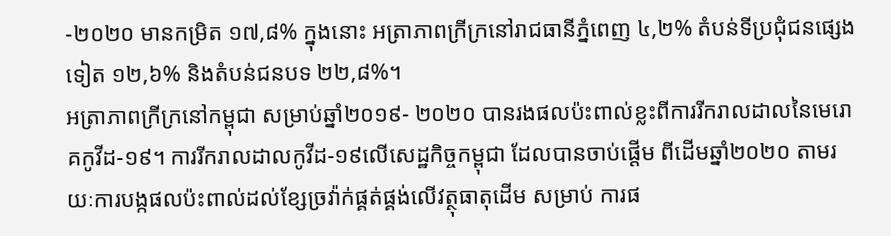-២០២០ មានកម្រិត ១៧,៨% ក្នុងនោះ អត្រាភាពក្រីក្រនៅរាជធានីភ្នំពេញ ៤,២% តំបន់ទីប្រជុំជនផ្សេងទៀត ១២,៦% និងតំបន់ជនបទ ២២,៨%។
អត្រាភាពក្រីក្រនៅកម្ពុជា សម្រាប់ឆ្នាំ២០១៩- ២០២០ បានរងផលប៉ះពាល់ខ្លះពីការរីករាលដាលនៃមេរោគកូវីដ-១៩។ ការរីករាលដាលកូវីដ-១៩លើសេដ្ឋកិច្ចកម្ពុជា ដែលបានចាប់ផ្ដើម ពីដើមឆ្នាំ២០២០ តាមរយៈការបង្កផលប៉ះពាល់ដល់ខ្សែច្រវ៉ាក់ផ្គត់ផ្គង់លើវត្ថុធាតុដើម សម្រាប់ ការផ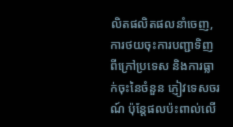លិតផលិតផលនាំចេញ, ការថយចុះការបញ្ជាទិញពីក្រៅប្រទេស និងការធ្លាក់ចុះនៃចំនួន ភ្ញៀវទេសចរណ៍ ប៉ុន្តែផលប៉ះពាល់លើ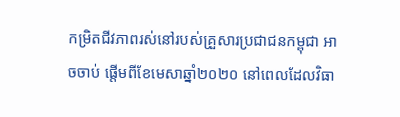កម្រិតជីវភាពរស់នៅរបស់គ្រួសារប្រជាជនកម្ពុជា អាចចាប់ ផ្តើមពីខែមេសាឆ្នាំ២០២០ នៅពេលដែលវិធា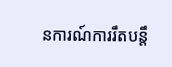នការណ៍ការរឹតបន្តឹ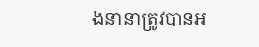ងនានាត្រូវបានអ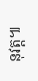នុវត្ត៕